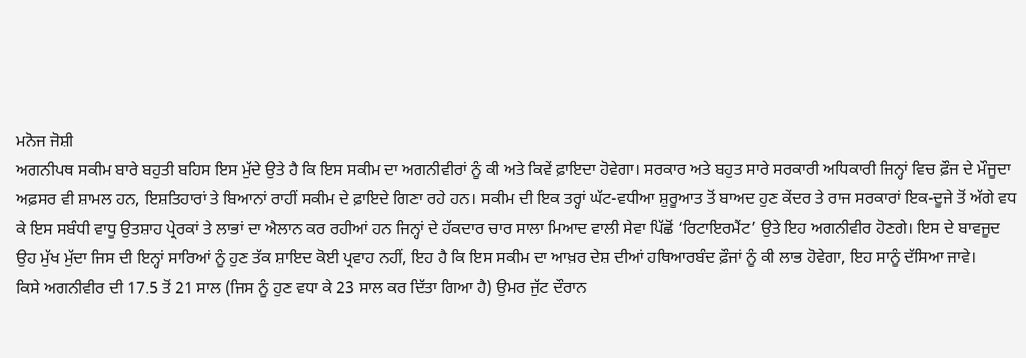ਮਨੋਜ ਜੋਸ਼ੀ
ਅਗਨੀਪਥ ਸਕੀਮ ਬਾਰੇ ਬਹੁਤੀ ਬਹਿਸ ਇਸ ਮੁੱਦੇ ਉਤੇ ਹੈ ਕਿ ਇਸ ਸਕੀਮ ਦਾ ਅਗਨੀਵੀਰਾਂ ਨੂੰ ਕੀ ਅਤੇ ਕਿਵੇਂ ਫ਼ਾਇਦਾ ਹੋਵੇਗਾ। ਸਰਕਾਰ ਅਤੇ ਬਹੁਤ ਸਾਰੇ ਸਰਕਾਰੀ ਅਧਿਕਾਰੀ ਜਿਨ੍ਹਾਂ ਵਿਚ ਫ਼ੌਜ ਦੇ ਮੌਜੂਦਾ ਅਫ਼ਸਰ ਵੀ ਸ਼ਾਮਲ ਹਨ, ਇਸ਼ਤਿਹਾਰਾਂ ਤੇ ਬਿਆਨਾਂ ਰਾਹੀਂ ਸਕੀਮ ਦੇ ਫ਼ਾਇਦੇ ਗਿਣਾ ਰਹੇ ਹਨ। ਸਕੀਮ ਦੀ ਇਕ ਤਰ੍ਹਾਂ ਘੱਟ-ਵਧੀਆ ਸ਼ੁਰੂਆਤ ਤੋਂ ਬਾਅਦ ਹੁਣ ਕੇਂਦਰ ਤੇ ਰਾਜ ਸਰਕਾਰਾਂ ਇਕ-ਦੂਜੇ ਤੋਂ ਅੱਗੇ ਵਧ ਕੇ ਇਸ ਸਬੰਧੀ ਵਾਧੂ ਉਤਸ਼ਾਹ ਪ੍ਰੇਰਕਾਂ ਤੇ ਲਾਭਾਂ ਦਾ ਐਲਾਨ ਕਰ ਰਹੀਆਂ ਹਨ ਜਿਨ੍ਹਾਂ ਦੇ ਹੱਕਦਾਰ ਚਾਰ ਸਾਲਾ ਮਿਆਦ ਵਾਲੀ ਸੇਵਾ ਪਿੱਛੋਂ ‘ਰਿਟਾਇਰਮੈਂਟ’ ਉਤੇ ਇਹ ਅਗਨੀਵੀਰ ਹੋਣਗੇ। ਇਸ ਦੇ ਬਾਵਜੂਦ ਉਹ ਮੁੱਖ ਮੁੱਦਾ ਜਿਸ ਦੀ ਇਨ੍ਹਾਂ ਸਾਰਿਆਂ ਨੂੰ ਹੁਣ ਤੱਕ ਸ਼ਾਇਦ ਕੋਈ ਪ੍ਰਵਾਹ ਨਹੀਂ, ਇਹ ਹੈ ਕਿ ਇਸ ਸਕੀਮ ਦਾ ਆਖ਼ਰ ਦੇਸ਼ ਦੀਆਂ ਹਥਿਆਰਬੰਦ ਫ਼ੌਜਾਂ ਨੂੰ ਕੀ ਲਾਭ ਹੋਵੇਗਾ, ਇਹ ਸਾਨੂੰ ਦੱਸਿਆ ਜਾਵੇ।
ਕਿਸੇ ਅਗਨੀਵੀਰ ਦੀ 17.5 ਤੋਂ 21 ਸਾਲ (ਜਿਸ ਨੂੰ ਹੁਣ ਵਧਾ ਕੇ 23 ਸਾਲ ਕਰ ਦਿੱਤਾ ਗਿਆ ਹੈ) ਉਮਰ ਜੁੱਟ ਦੌਰਾਨ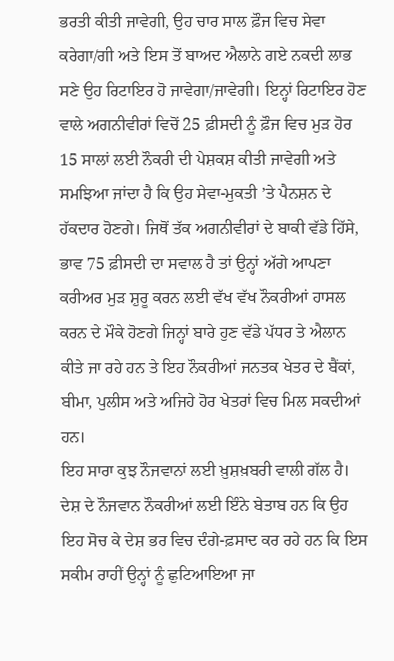ਭਰਤੀ ਕੀਤੀ ਜਾਵੇਗੀ, ਉਹ ਚਾਰ ਸਾਲ ਫ਼ੌਜ ਵਿਚ ਸੇਵਾ ਕਰੇਗਾ/ਗੀ ਅਤੇ ਇਸ ਤੋਂ ਬਾਅਦ ਐਲਾਨੇ ਗਏ ਨਕਦੀ ਲਾਭ ਸਣੇ ਉਹ ਰਿਟਾਇਰ ਹੋ ਜਾਵੇਗਾ/ਜਾਵੇਗੀ। ਇਨ੍ਹਾਂ ਰਿਟਾਇਰ ਹੋਣ ਵਾਲੇ ਅਗਨੀਵੀਰਾਂ ਵਿਚੋਂ 25 ਫ਼ੀਸਦੀ ਨੂੰ ਫ਼ੌਜ ਵਿਚ ਮੁੜ ਹੋਰ 15 ਸਾਲਾਂ ਲਈ ਨੌਕਰੀ ਦੀ ਪੇਸ਼ਕਸ਼ ਕੀਤੀ ਜਾਵੇਗੀ ਅਤੇ ਸਮਝਿਆ ਜਾਂਦਾ ਹੈ ਕਿ ਉਹ ਸੇਵਾ-ਮੁਕਤੀ ’ਤੇ ਪੈਨਸ਼ਨ ਦੇ ਹੱਕਦਾਰ ਹੋਣਗੇ। ਜਿਥੋਂ ਤੱਕ ਅਗਨੀਵੀਰਾਂ ਦੇ ਬਾਕੀ ਵੱਡੇ ਹਿੱਸੇ, ਭਾਵ 75 ਫ਼ੀਸਦੀ ਦਾ ਸਵਾਲ ਹੈ ਤਾਂ ਉਨ੍ਹਾਂ ਅੱਗੇ ਆਪਣਾ ਕਰੀਅਰ ਮੁੜ ਸ਼ੁਰੂ ਕਰਨ ਲਈ ਵੱਖ ਵੱਖ ਨੌਕਰੀਆਂ ਹਾਸਲ ਕਰਨ ਦੇ ਮੌਕੇ ਹੋਣਗੇ ਜਿਨ੍ਹਾਂ ਬਾਰੇ ਹੁਣ ਵੱਡੇ ਪੱਧਰ ਤੇ ਐਲਾਨ ਕੀਤੇ ਜਾ ਰਹੇ ਹਨ ਤੇ ਇਹ ਨੌਕਰੀਆਂ ਜਨਤਕ ਖੇਤਰ ਦੇ ਬੈਂਕਾਂ, ਬੀਮਾ, ਪੁਲੀਸ ਅਤੇ ਅਜਿਹੇ ਹੋਰ ਖੇਤਰਾਂ ਵਿਚ ਮਿਲ ਸਕਦੀਆਂ ਹਨ।
ਇਹ ਸਾਰਾ ਕੁਝ ਨੌਜਵਾਨਾਂ ਲਈ ਖ਼ੁਸ਼ਖ਼ਬਰੀ ਵਾਲੀ ਗੱਲ ਹੈ। ਦੇਸ਼ ਦੇ ਨੌਜਵਾਨ ਨੌਕਰੀਆਂ ਲਈ ਇੰਨੇ ਬੇਤਾਬ ਹਨ ਕਿ ਉਹ ਇਹ ਸੋਚ ਕੇ ਦੇਸ਼ ਭਰ ਵਿਚ ਦੰਗੇ-ਫ਼ਸਾਦ ਕਰ ਰਹੇ ਹਨ ਕਿ ਇਸ ਸਕੀਮ ਰਾਹੀਂ ਉਨ੍ਹਾਂ ਨੂੰ ਛੁਟਿਆਇਆ ਜਾ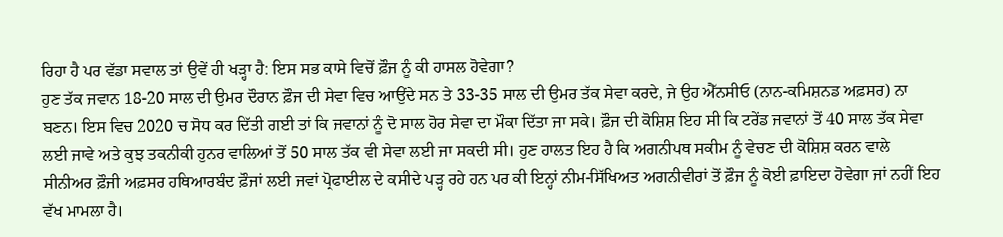ਰਿਹਾ ਹੈ ਪਰ ਵੱਡਾ ਸਵਾਲ ਤਾਂ ਉਵੇਂ ਹੀ ਖੜ੍ਹਾ ਹੈ: ਇਸ ਸਭ ਕਾਸੇ ਵਿਚੋਂ ਫ਼ੌਜ ਨੂੰ ਕੀ ਹਾਸਲ ਹੋਵੇਗਾ?
ਹੁਣ ਤੱਕ ਜਵਾਨ 18-20 ਸਾਲ ਦੀ ਉਮਰ ਦੌਰਾਨ ਫ਼ੌਜ ਦੀ ਸੇਵਾ ਵਿਚ ਆਉਂਦੇ ਸਨ ਤੇ 33-35 ਸਾਲ ਦੀ ਉਮਰ ਤੱਕ ਸੇਵਾ ਕਰਦੇ, ਜੇ ਉਹ ਐੱਨਸੀਓ (ਨਾਨ-ਕਮਿਸ਼ਨਡ ਅਫ਼ਸਰ) ਨਾ ਬਣਨ। ਇਸ ਵਿਚ 2020 ਚ ਸੋਧ ਕਰ ਦਿੱਤੀ ਗਈ ਤਾਂ ਕਿ ਜਵਾਨਾਂ ਨੂੰ ਦੋ ਸਾਲ ਹੋਰ ਸੇਵਾ ਦਾ ਮੌਕਾ ਦਿੱਤਾ ਜਾ ਸਕੇ। ਫ਼ੌਜ ਦੀ ਕੋਸ਼ਿਸ਼ ਇਹ ਸੀ ਕਿ ਟਰੇਂਡ ਜਵਾਨਾਂ ਤੋਂ 40 ਸਾਲ ਤੱਕ ਸੇਵਾ ਲਈ ਜਾਵੇ ਅਤੇ ਕੁਝ ਤਕਨੀਕੀ ਹੁਨਰ ਵਾਲਿਆਂ ਤੋਂ 50 ਸਾਲ ਤੱਕ ਵੀ ਸੇਵਾ ਲਈ ਜਾ ਸਕਦੀ ਸੀ। ਹੁਣ ਹਾਲਤ ਇਹ ਹੈ ਕਿ ਅਗਨੀਪਥ ਸਕੀਮ ਨੂੰ ਵੇਚਣ ਦੀ ਕੋਸ਼ਿਸ਼ ਕਰਨ ਵਾਲੇ ਸੀਨੀਅਰ ਫ਼ੌਜੀ ਅਫ਼ਸਰ ਹਥਿਆਰਬੰਦ ਫ਼ੌਜਾਂ ਲਈ ਜਵਾਂ ਪ੍ਰੋਫਾਈਲ ਦੇ ਕਸੀਦੇ ਪੜ੍ਹ ਰਹੇ ਹਨ ਪਰ ਕੀ ਇਨ੍ਹਾਂ ਨੀਮ-ਸਿੱਖਿਅਤ ਅਗਨੀਵੀਰਾਂ ਤੋਂ ਫ਼ੌਜ ਨੂੰ ਕੋਈ ਫ਼ਾਇਦਾ ਹੋਵੇਗਾ ਜਾਂ ਨਹੀਂ ਇਹ ਵੱਖ ਮਾਮਲਾ ਹੈ।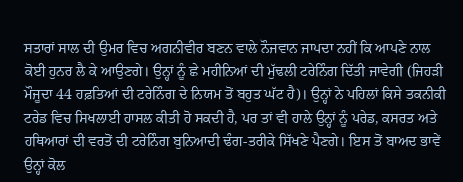ਸਤਾਰਾਂ ਸਾਲ ਦੀ ਉਮਰ ਵਿਚ ਅਗਨੀਵੀਰ ਬਣਨ ਵਾਲੇ ਨੌਜਵਾਨ ਜਾਪਦਾ ਨਹੀਂ ਕਿ ਆਪਣੇ ਨਾਲ ਕੋਈ ਹੁਨਰ ਲੈ ਕੇ ਆਉਣਗੇ। ਉਨ੍ਹਾਂ ਨੂੰ ਛੇ ਮਹੀਨਿਆਂ ਦੀ ਮੁੱਢਲੀ ਟਰੇਨਿੰਗ ਦਿੱਤੀ ਜਾਵੇਗੀ (ਜਿਹੜੀ ਮੌਜੂਦਾ 44 ਹਫ਼ਤਿਆਂ ਦੀ ਟਰੇਨਿੰਗ ਦੇ ਨਿਯਮ ਤੋਂ ਬਹੁਤ ਘੱਟ ਹੈ)। ਉਨ੍ਹਾਂ ਨੇ ਪਹਿਲਾਂ ਕਿਸੇ ਤਕਨੀਕੀ ਟਰੇਡ ਵਿਚ ਸਿਖਲਾਈ ਹਾਸਲ ਕੀਤੀ ਹੋ ਸਕਦੀ ਹੈ, ਪਰ ਤਾਂ ਵੀ ਹਾਲੇ ਉਨ੍ਹਾਂ ਨੂੰ ਪਰੇਡ, ਕਸਰਤ ਅਤੇ ਹਥਿਆਰਾਂ ਦੀ ਵਰਤੋਂ ਦੀ ਟਰੇਨਿੰਗ ਬੁਨਿਆਦੀ ਢੰਗ-ਤਰੀਕੇ ਸਿੱਖਣੇ ਪੈਣਗੇ। ਇਸ ਤੋਂ ਬਾਅਦ ਭਾਵੇਂ ਉਨ੍ਹਾਂ ਕੋਲ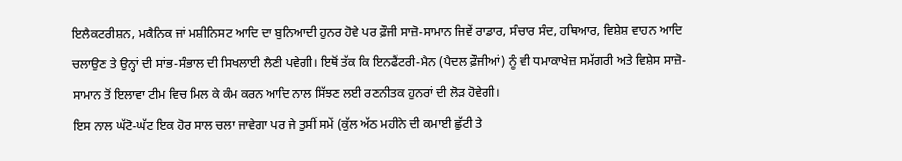ਇਲੈਕਟਰੀਸ਼ਨ, ਮਕੈਨਿਕ ਜਾਂ ਮਸ਼ੀਨਿਸਟ ਆਦਿ ਦਾ ਬੁਨਿਆਦੀ ਹੁਨਰ ਹੋਵੇ ਪਰ ਫ਼ੌਜੀ ਸਾਜ਼ੋ-ਸਾਮਾਨ ਜਿਵੇਂ ਰਾਡਾਰ, ਸੰਚਾਰ ਸੰਦ, ਹਥਿਆਰ, ਵਿਸ਼ੇਸ਼ ਵਾਹਨ ਆਦਿ ਚਲਾਉਣ ਤੇ ਉਨ੍ਹਾਂ ਦੀ ਸਾਂਭ-ਸੰਭਾਲ ਦੀ ਸਿਖਲਾਈ ਲੈਣੀ ਪਵੇਗੀ। ਇਥੋਂ ਤੱਕ ਕਿ ਇਨਫੈਂਟਰੀ-ਮੈਨ (ਪੈਦਲ ਫ਼ੌਜੀਆਂ) ਨੂੰ ਵੀ ਧਮਾਕਾਖੇਜ਼ ਸਮੱਗਰੀ ਅਤੇ ਵਿਸ਼ੇਸ ਸਾਜ਼ੋ-ਸਾਮਾਨ ਤੋਂ ਇਲਾਵਾ ਟੀਮ ਵਿਚ ਮਿਲ ਕੇ ਕੰਮ ਕਰਨ ਆਦਿ ਨਾਲ ਸਿੱਝਣ ਲਈ ਰਣਨੀਤਕ ਹੁਨਰਾਂ ਦੀ ਲੋੜ ਹੋਵੇਗੀ।
ਇਸ ਨਾਲ ਘੱਟੋ-ਘੱਟ ਇਕ ਹੋਰ ਸਾਲ ਚਲਾ ਜਾਵੇਗਾ ਪਰ ਜੇ ਤੁਸੀਂ ਸਮੇਂ (ਕੁੱਲ ਅੱਠ ਮਹੀਨੇ ਦੀ ਕਮਾਈ ਛੁੱਟੀ ਤੇ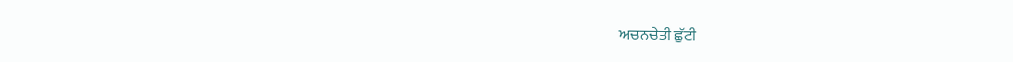ਅਚਨਚੇਤੀ ਛੁੱਟੀ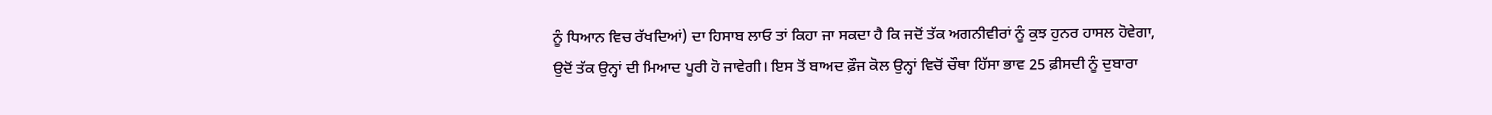ਨੂੰ ਧਿਆਨ ਵਿਚ ਰੱਖਦਿਆਂ) ਦਾ ਹਿਸਾਬ ਲਾਓ ਤਾਂ ਕਿਹਾ ਜਾ ਸਕਦਾ ਹੈ ਕਿ ਜਦੋਂ ਤੱਕ ਅਗਨੀਵੀਰਾਂ ਨੂੰ ਕੁਝ ਹੁਨਰ ਹਾਸਲ ਹੋਵੇਗਾ, ਉਦੋਂ ਤੱਕ ਉਨ੍ਹਾਂ ਦੀ ਮਿਆਦ ਪੂਰੀ ਹੋ ਜਾਵੇਗੀ। ਇਸ ਤੋਂ ਬਾਅਦ ਫ਼ੌਜ ਕੋਲ ਉਨ੍ਹਾਂ ਵਿਚੋਂ ਚੌਥਾ ਹਿੱਸਾ ਭਾਵ 25 ਫ਼ੀਸਦੀ ਨੂੰ ਦੁਬਾਰਾ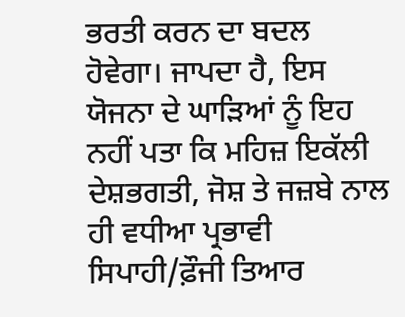ਭਰਤੀ ਕਰਨ ਦਾ ਬਦਲ ਹੋਵੇਗਾ। ਜਾਪਦਾ ਹੈ, ਇਸ ਯੋਜਨਾ ਦੇ ਘਾੜਿਆਂ ਨੂੰ ਇਹ ਨਹੀਂ ਪਤਾ ਕਿ ਮਹਿਜ਼ ਇਕੱਲੀ ਦੇਸ਼ਭਗਤੀ, ਜੋਸ਼ ਤੇ ਜਜ਼ਬੇ ਨਾਲ ਹੀ ਵਧੀਆ ਪ੍ਰਭਾਵੀ ਸਿਪਾਹੀ/ਫ਼ੌਜੀ ਤਿਆਰ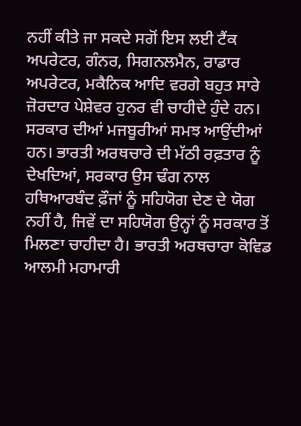ਨਹੀਂ ਕੀਤੇ ਜਾ ਸਕਦੇ ਸਗੋਂ ਇਸ ਲਈ ਟੈਂਕ ਅਪਰੇਟਰ, ਗੰਨਰ, ਸਿਗਨਲਮੈਨ, ਰਾਡਾਰ ਅਪਰੇਟਰ, ਮਕੈਨਿਕ ਆਦਿ ਵਰਗੇ ਬਹੁਤ ਸਾਰੇ ਜ਼ੋਰਦਾਰ ਪੇਸ਼ੇਵਰ ਹੁਨਰ ਵੀ ਚਾਹੀਦੇ ਹੁੰਦੇ ਹਨ।
ਸਰਕਾਰ ਦੀਆਂ ਮਜਬੂਰੀਆਂ ਸਮਝ ਆਉਂਦੀਆਂ ਹਨ। ਭਾਰਤੀ ਅਰਥਚਾਰੇ ਦੀ ਮੱਠੀ ਰਫ਼ਤਾਰ ਨੂੰ ਦੇਖਦਿਆਂ, ਸਰਕਾਰ ਉਸ ਢੰਗ ਨਾਲ ਹਥਿਆਰਬੰਦ ਫ਼ੌਜਾਂ ਨੂੰ ਸਹਿਯੋਗ ਦੇਣ ਦੇ ਯੋਗ ਨਹੀਂ ਹੈ, ਜਿਵੇਂ ਦਾ ਸਹਿਯੋਗ ਉਨ੍ਹਾਂ ਨੂੰ ਸਰਕਾਰ ਤੋਂ ਮਿਲਣਾ ਚਾਹੀਦਾ ਹੈ। ਭਾਰਤੀ ਅਰਥਚਾਰਾ ਕੋਵਿਡ ਆਲਮੀ ਮਹਾਮਾਰੀ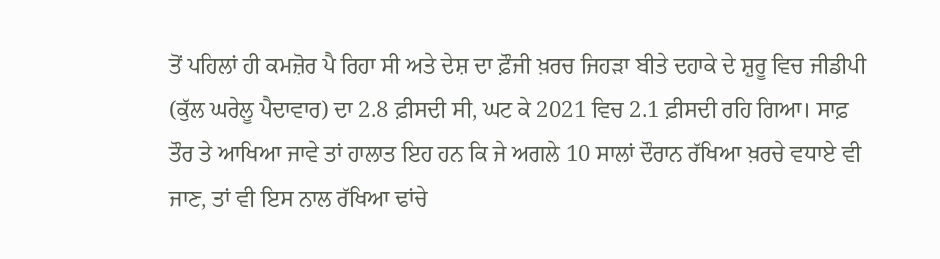ਤੋਂ ਪਹਿਲਾਂ ਹੀ ਕਮਜ਼ੋਰ ਪੈ ਰਿਹਾ ਸੀ ਅਤੇ ਦੇਸ਼ ਦਾ ਫ਼ੌਜੀ ਖ਼ਰਚ ਜਿਹੜਾ ਬੀਤੇ ਦਹਾਕੇ ਦੇ ਸ਼ੁਰੂ ਵਿਚ ਜੀਡੀਪੀ (ਕੁੱਲ ਘਰੇਲੂ ਪੈਦਾਵਾਰ) ਦਾ 2.8 ਫ਼ੀਸਦੀ ਸੀ, ਘਟ ਕੇ 2021 ਵਿਚ 2.1 ਫ਼ੀਸਦੀ ਰਹਿ ਗਿਆ। ਸਾਫ਼ ਤੌਰ ਤੇ ਆਖਿਆ ਜਾਵੇ ਤਾਂ ਹਾਲਾਤ ਇਹ ਹਨ ਕਿ ਜੇ ਅਗਲੇ 10 ਸਾਲਾਂ ਦੌਰਾਨ ਰੱਖਿਆ ਖ਼ਰਚੇ ਵਧਾਏ ਵੀ ਜਾਣ, ਤਾਂ ਵੀ ਇਸ ਨਾਲ ਰੱਖਿਆ ਢਾਂਚੇ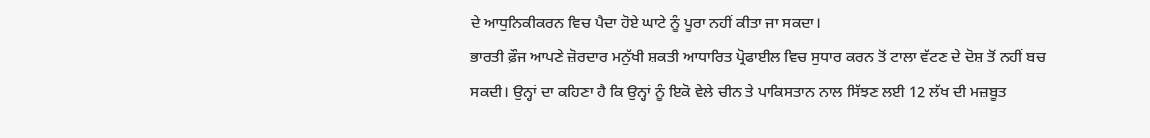ਦੇ ਆਧੁਨਿਕੀਕਰਨ ਵਿਚ ਪੈਦਾ ਹੋਏ ਘਾਟੇ ਨੂੰ ਪੂਰਾ ਨਹੀਂ ਕੀਤਾ ਜਾ ਸਕਦਾ।
ਭਾਰਤੀ ਫ਼ੌਜ ਆਪਣੇ ਜ਼ੋਰਦਾਰ ਮਨੁੱਖੀ ਸ਼ਕਤੀ ਆਧਾਰਿਤ ਪ੍ਰੋਫਾਈਲ ਵਿਚ ਸੁਧਾਰ ਕਰਨ ਤੋਂ ਟਾਲਾ ਵੱਟਣ ਦੇ ਦੋਸ਼ ਤੋਂ ਨਹੀਂ ਬਚ ਸਕਦੀ। ਉਨ੍ਹਾਂ ਦਾ ਕਹਿਣਾ ਹੈ ਕਿ ਉਨ੍ਹਾਂ ਨੂੰ ਇਕੋ ਵੇਲੇ ਚੀਨ ਤੇ ਪਾਕਿਸਤਾਨ ਨਾਲ ਸਿੱਝਣ ਲਈ 12 ਲੱਖ ਦੀ ਮਜ਼ਬੂਤ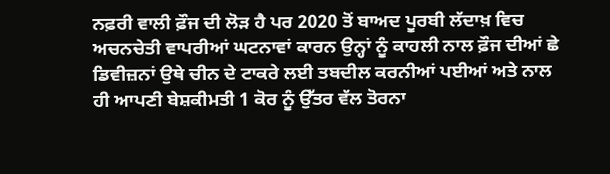ਨਫ਼ਰੀ ਵਾਲੀ ਫ਼ੌਜ ਦੀ ਲੋੜ ਹੈ ਪਰ 2020 ਤੋਂ ਬਾਅਦ ਪੂਰਬੀ ਲੱਦਾਖ਼ ਵਿਚ ਅਚਨਚੇਤੀ ਵਾਪਰੀਆਂ ਘਟਨਾਵਾਂ ਕਾਰਨ ਉਨ੍ਹਾਂ ਨੂੰ ਕਾਹਲੀ ਨਾਲ ਫ਼ੌਜ ਦੀਆਂ ਛੇ ਡਿਵੀਜ਼ਨਾਂ ਉਥੇ ਚੀਨ ਦੇ ਟਾਕਰੇ ਲਈ ਤਬਦੀਲ ਕਰਨੀਆਂ ਪਈਆਂ ਅਤੇ ਨਾਲ ਹੀ ਆਪਣੀ ਬੇਸ਼ਕੀਮਤੀ 1 ਕੋਰ ਨੂੰ ਉੱਤਰ ਵੱਲ ਤੋਰਨਾ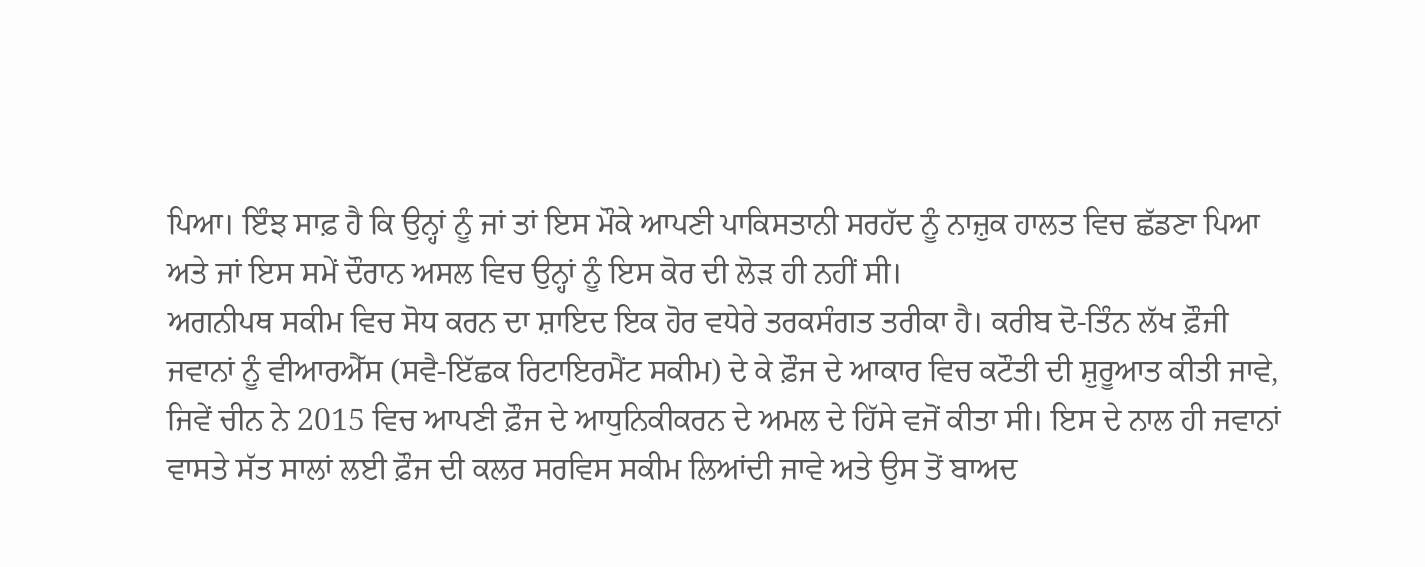ਪਿਆ। ਇੰਝ ਸਾਫ਼ ਹੈ ਕਿ ਉਨ੍ਹਾਂ ਨੂੰ ਜਾਂ ਤਾਂ ਇਸ ਮੌਕੇ ਆਪਣੀ ਪਾਕਿਸਤਾਨੀ ਸਰਹੱਦ ਨੂੰ ਨਾਜ਼ੁਕ ਹਾਲਤ ਵਿਚ ਛੱਡਣਾ ਪਿਆ ਅਤੇ ਜਾਂ ਇਸ ਸਮੇਂ ਦੌਰਾਨ ਅਸਲ ਵਿਚ ਉਨ੍ਹਾਂ ਨੂੰ ਇਸ ਕੋਰ ਦੀ ਲੋੜ ਹੀ ਨਹੀਂ ਸੀ।
ਅਗਨੀਪਥ ਸਕੀਮ ਵਿਚ ਸੋਧ ਕਰਨ ਦਾ ਸ਼ਾਇਦ ਇਕ ਹੋਰ ਵਧੇਰੇ ਤਰਕਸੰਗਤ ਤਰੀਕਾ ਹੈ। ਕਰੀਬ ਦੋ-ਤਿੰਨ ਲੱਖ ਫ਼ੌਜੀ ਜਵਾਨਾਂ ਨੂੰ ਵੀਆਰਐੱਸ (ਸਵੈ-ਇੱਛਕ ਰਿਟਾਇਰਮੈਂਟ ਸਕੀਮ) ਦੇ ਕੇ ਫ਼ੌਜ ਦੇ ਆਕਾਰ ਵਿਚ ਕਟੌਤੀ ਦੀ ਸ਼ੁਰੂਆਤ ਕੀਤੀ ਜਾਵੇ, ਜਿਵੇਂ ਚੀਨ ਨੇ 2015 ਵਿਚ ਆਪਣੀ ਫ਼ੌਜ ਦੇ ਆਧੁਨਿਕੀਕਰਨ ਦੇ ਅਮਲ ਦੇ ਹਿੱਸੇ ਵਜੋਂ ਕੀਤਾ ਸੀ। ਇਸ ਦੇ ਨਾਲ ਹੀ ਜਵਾਨਾਂ ਵਾਸਤੇ ਸੱਤ ਸਾਲਾਂ ਲਈ ਫ਼ੌਜ ਦੀ ਕਲਰ ਸਰਵਿਸ ਸਕੀਮ ਲਿਆਂਦੀ ਜਾਵੇ ਅਤੇ ਉਸ ਤੋਂ ਬਾਅਦ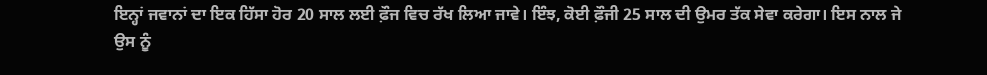ਇਨ੍ਹਾਂ ਜਵਾਨਾਂ ਦਾ ਇਕ ਹਿੱਸਾ ਹੋਰ 20 ਸਾਲ ਲਈ ਫ਼ੌਜ ਵਿਚ ਰੱਖ ਲਿਆ ਜਾਵੇ। ਇੰਝ, ਕੋਈ ਫ਼ੌਜੀ 25 ਸਾਲ ਦੀ ਉਮਰ ਤੱਕ ਸੇਵਾ ਕਰੇਗਾ। ਇਸ ਨਾਲ ਜੇ ਉਸ ਨੂੰ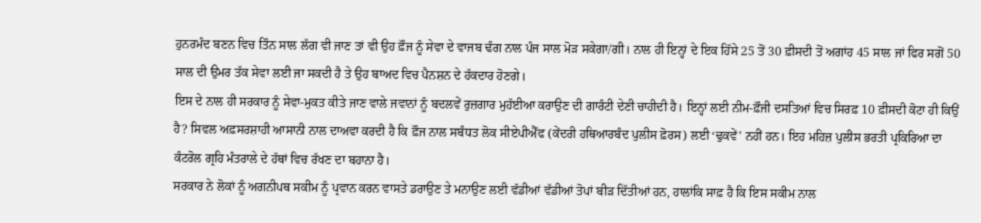ਹੁਨਰਮੰਦ ਬਣਨ ਵਿਚ ਤਿੰਨ ਸਾਲ ਲੱਗ ਵੀ ਜਾਣ ਤਾਂ ਵੀ ਉਹ ਫ਼ੌਜ ਨੂੰ ਸੇਵਾ ਦੇ ਵਾਜਬ ਢੰਗ ਨਾਲ ਪੰਜ ਸਾਲ ਮੋੜ ਸਕੇਗਾ/ਗੀ। ਨਾਲ ਹੀ ਇਨ੍ਹਾਂ ਦੇ ਇਕ ਹਿੱਸੇ 25 ਤੋਂ 30 ਫ਼ੀਸਦੀ ਤੋਂ ਅਗਾਂਹ 45 ਸਾਲ ਜਾਂ ਫਿਰ ਸਗੋਂ 50 ਸਾਲ ਦੀ ਉਮਰ ਤੱਕ ਸੇਵਾ ਲਈ ਜਾ ਸਕਦੀ ਹੈ ਤੇ ਉਹ ਬਾਅਦ ਵਿਚ ਪੈਨਸ਼ਨ ਦੇ ਹੱਕਦਾਰ ਹੋਣਗੇ।
ਇਸ ਦੇ ਨਾਲ ਹੀ ਸਰਕਾਰ ਨੂੰ ਸੇਵਾ-ਮੁਕਤ ਕੀਤੇ ਜਾਣ ਵਾਲੇ ਜਵਾਨਾਂ ਨੂੰ ਬਦਲਵੇਂ ਰੁਜ਼ਗਾਰ ਮੁਹੱਈਆ ਕਰਾਉਣ ਦੀ ਗਾਰੰਟੀ ਦੇਣੀ ਚਾਹੀਦੀ ਹੈ। ਇਨ੍ਹਾਂ ਲਈ ਨੀਮ-ਫ਼ੌਜੀ ਦਸਤਿਆਂ ਵਿਚ ਸਿਰਫ਼ 10 ਫ਼ੀਸਦੀ ਕੋਟਾ ਹੀ ਕਿਉਂ ਹੈ? ਸਿਵਲ ਅਫ਼ਸਰਸ਼ਾਹੀ ਆਸਾਨੀ ਨਾਲ ਦਾਅਵਾ ਕਰਦੀ ਹੈ ਕਿ ਫ਼ੌਜ ਨਾਲ ਸਬੰਧਤ ਲੋਕ ਸੀਏਪੀਐੱਫ (ਕੇਂਦਰੀ ਹਥਿਆਰਬੰਦ ਪੁਲੀਸ ਫ਼ੋਰਸ) ਲਈ ‘ਢੁਕਵੇਂ’ ਨਹੀਂ ਹਨ। ਇਹ ਮਹਿਜ਼ ਪੁਲੀਸ ਭਰਤੀ ਪ੍ਰਕਿਰਿਆ ਦਾ ਕੰਟਰੋਲ ਗ੍ਰਹਿ ਮੰਤਰਾਲੇ ਦੇ ਹੱਥਾਂ ਵਿਚ ਰੱਖਣ ਦਾ ਬਹਾਨਾ ਹੈ।
ਸਰਕਾਰ ਨੇ ਲੋਕਾਂ ਨੂੰ ਅਗਨੀਪਥ ਸਕੀਮ ਨੂੰ ਪ੍ਰਵਾਨ ਕਰਨ ਵਾਸਤੇ ਡਰਾਉਣ ਤੇ ਮਨਾਉਣ ਲਈ ਵੱਡੀਆਂ ਵੱਡੀਆਂ ਤੋਪਾਂ ਬੀੜ ਦਿੱਤੀਆਂ ਹਨ, ਹਾਲਾਂਕਿ ਸਾਫ਼ ਹੈ ਕਿ ਇਸ ਸਕੀਮ ਨਾਲ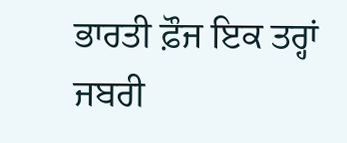ਭਾਰਤੀ ਫ਼ੌਜ ਇਕ ਤਰ੍ਹਾਂ ਜਬਰੀ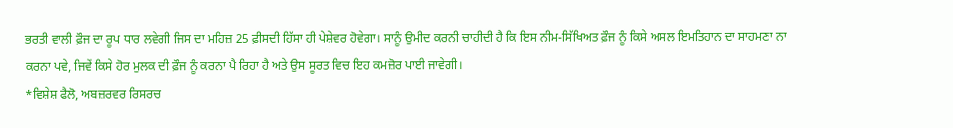ਭਰਤੀ ਵਾਲੀ ਫ਼ੌਜ ਦਾ ਰੂਪ ਧਾਰ ਲਵੇਗੀ ਜਿਸ ਦਾ ਮਹਿਜ਼ 25 ਫ਼ੀਸਦੀ ਹਿੱਸਾ ਹੀ ਪੇਸ਼ੇਵਰ ਹੋਵੇਗਾ। ਸਾਨੂੰ ਉਮੀਦ ਕਰਨੀ ਚਾਹੀਦੀ ਹੈ ਕਿ ਇਸ ਨੀਮ-ਸਿੱਖਿਅਤ ਫ਼ੌਜ ਨੂੰ ਕਿਸੇ ਅਸਲ ਇਮਤਿਹਾਨ ਦਾ ਸਾਹਮਣਾ ਨਾ ਕਰਨਾ ਪਵੇ, ਜਿਵੇਂ ਕਿਸੇ ਹੋਰ ਮੁਲਕ ਦੀ ਫ਼ੌਜ ਨੂੰ ਕਰਨਾ ਪੈ ਰਿਹਾ ਹੈ ਅਤੇ ਉਸ ਸੂਰਤ ਵਿਚ ਇਹ ਕਮਜ਼ੋਰ ਪਾਈ ਜਾਵੇਗੀ।
*ਵਿਸ਼ੇਸ਼ ਫੈਲੋ, ਅਬਜ਼ਰਵਰ ਰਿਸਰਚ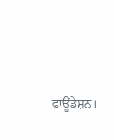ਫਾਊਂਡੇਸ਼ਨ।